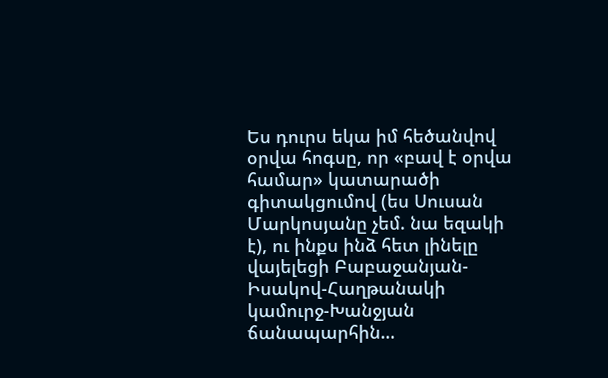Ես դուրս եկա իմ հեծանվով օրվա հոգսը, որ «բավ է օրվա համար» կատարածի գիտակցումով (ես Սուսան Մարկոսյանը չեմ. նա եզակի է), ու ինքս ինձ հետ լինելը վայելեցի Բաբաջանյան-Իսակով-Հաղթանակի կամուրջ-Խանջյան ճանապարհին…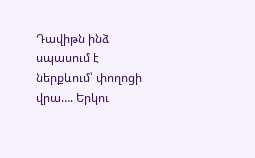Դավիթն ինձ սպասում է ներքևում՝ փողոցի վրա…. Երկու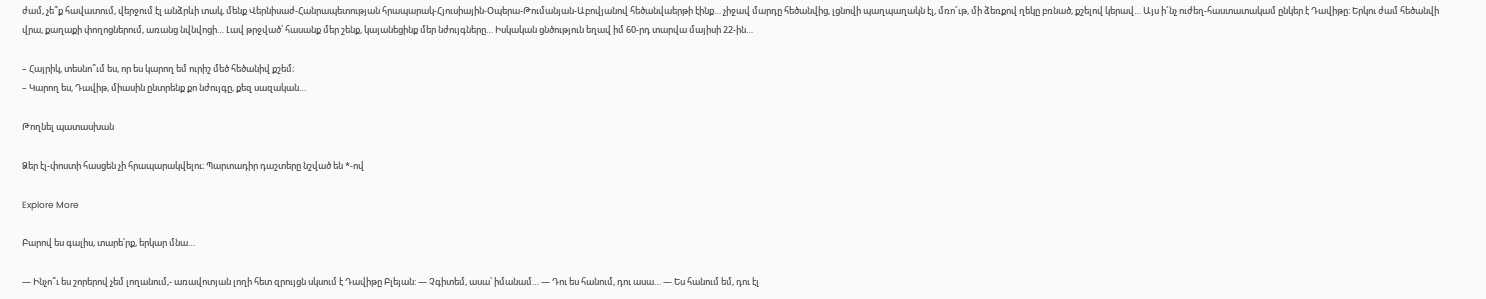ժամ, չե՞ք հավատում, վերջում էլ անձրևի տակ, մենք Վերնիսաժ-Հանրապետության հրապարակ-Հյուսիային-Օպերա-Թումանյան-Աբովյանով հեծանվաերթի էինք… չիջավ մարդը հեծանվից, լցնովի պաղպաղակն էլ, մռո՜ւթ, մի ձեռքով ղեկը բռնած, քշելով կերավ… Այս ի՜նչ ուժեղ-հաստատակամ ընկեր է Դավիթը։ Երկու ժամ հեծանվի  վրա, քաղաքի փողոցներում, առանց նվնվոցի… Լավ թրջված՝ հասանք մեր շենք, կայանեցինք մեր նժույգները… Իսկական ցնծություն եղավ իմ 60-րդ տարվա մայիսի 22-ին…

– Հայրիկ, տեսնո՞ւմ ես, որ ես կարող եմ ուրիշ մեծ հեծանիվ քշեմ։
– Կարող ես, Դավիթ, միասին ընտրենք քո նժույգը, քեզ սազական…

Թողնել պատասխան

Ձեր էլ-փոստի հասցեն չի հրապարակվելու։ Պարտադիր դաշտերը նշված են *-ով

Explore More

Բարով ես գալիս, տարե՛րք, երկար մնա…

— Ինչո՞ւ ես շորերով չեմ լողանում,- առավոտյան լողի հետ զրույցն սկսում է Դավիթը Բլեյան: — Չգիտեմ, ասա՝ իմանամ… — Դու ես հանում, դու ասա… — Ես հանում եմ, դու էլ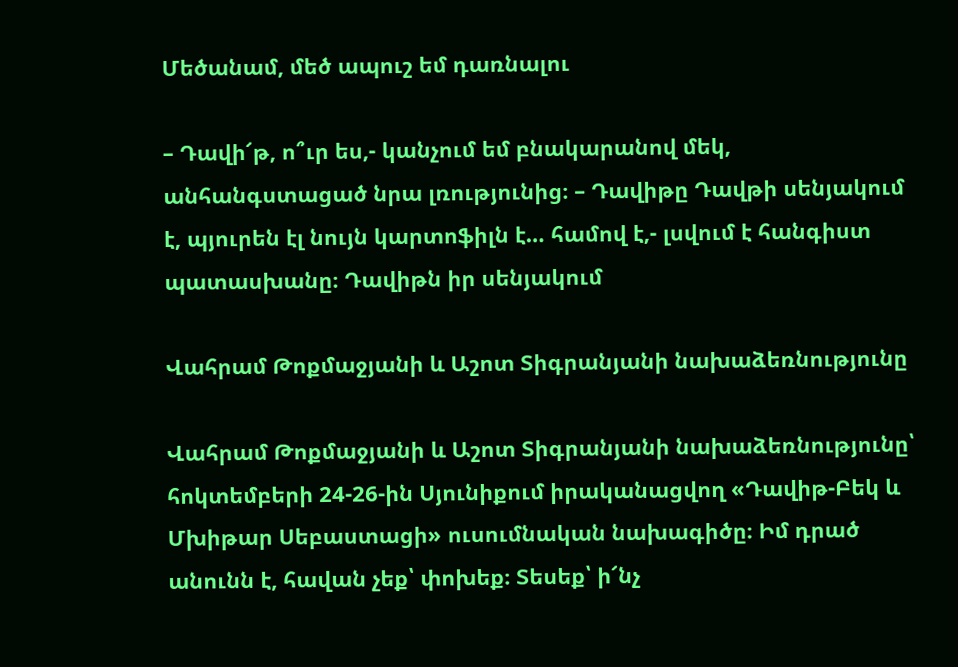Մեծանամ, մեծ ապուշ եմ դառնալու

– Դավի՜թ, ո՞ւր ես,- կանչում եմ բնակարանով մեկ, անհանգստացած նրա լռությունից։ – Դավիթը Դավթի սենյակում է, պյուրեն էլ նույն կարտոֆիլն է… համով է,- լսվում է հանգիստ պատասխանը։ Դավիթն իր սենյակում

Վահրամ Թոքմաջյանի և Աշոտ Տիգրանյանի նախաձեռնությունը

Վահրամ Թոքմաջյանի և Աշոտ Տիգրանյանի նախաձեռնությունը՝ հոկտեմբերի 24-26-ին Սյունիքում իրականացվող «Դավիթ-Բեկ և Մխիթար Սեբաստացի» ուսումնական նախագիծը։ Իմ դրած անունն է, հավան չեք՝ փոխեք։ Տեսեք՝ ի՜նչ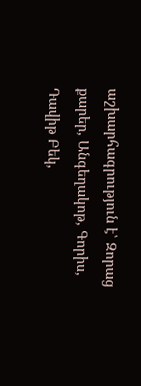աշխարհագրություն է՝ Զորաց քարեր, Անգեղակոթ, Գորիս, Դավիթ Բեկ,